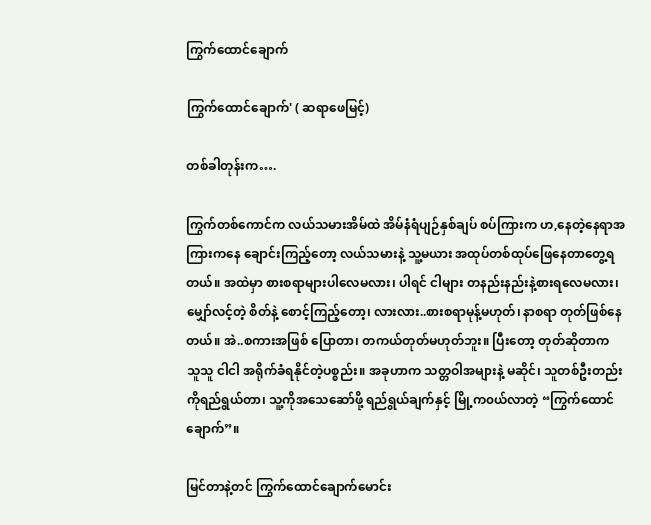ကြွက်ထောင်ချောက်

ကြွက်ထောင်ချောက်' ( ဆရာဖေမြင့်)

တစ်ခါတုန်းက….

ကြွက်တစ်ကောင်က လယ်သမားအိမ်ထဲ အိမ်နံရံပျဉ်နှစ်ချပ် စပ်ကြားက ဟ,နေတဲ့နေရာအကြားကနေ ချောင်းကြည့်တော့ လယ်သမားနဲ့ သူ့မယား အထုပ်တစ်ထုပ်ဖြေနေတာတွေ့ရတယ်။ အထဲမှာ စားစရာများပါလေမလား၊ ပါရင် ငါများ တနည်းနည်းနဲ့စားရလေမလား၊ မျှော်လင့်တဲ့ စိတ်နဲ့ စောင့်ကြည့်တော့၊ လားလား..စားစရာမုန့်မဟုတ်၊ နာစရာ တုတ်ဖြစ်နေတယ်။ အဲ..စကားအဖြစ် ပြောတာ၊ တကယ်တုတ်မဟုတ်ဘူး။ ပြီးတော့ တုတ်ဆိုတာက သူသူ ငါငါ အရိုက်ခံရနိုင်တဲ့ပစ္စည်း။ အခုဟာက သတ္တဝါအများနဲ့ မဆိုင်၊ သူတစ်ဦးတည်းကိုရည်ရွယ်တာ၊ သူ့ကိုအသေဆော်ဖို့ ရည်ရွယ်ချက်နှင့် မြို့က၀ယ်လာတဲ့ “ကြွက်ထောင်ချောက်”။

မြင်တာနဲ့တင် ကြွက်ထောင်ချောက်မောင်း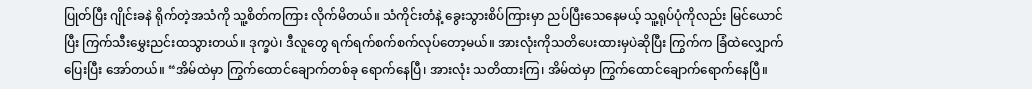ပြုတ်ပြီး ဂျိုင်းခနဲ ရိုက်တဲ့အသံကို သူ့စိတ်ကကြား လိုက်မိတယ်။ သံကိုင်းတံနဲ့ ခွေးသွားစိပ်ကြားမှာ ညပ်ပြီးသေနေမယ့် သူ့ရုပ်ပုံကိုလည်း မြင်ယောင်ပြီး ကြက်သီးမွှေးညင်းထသွားတယ်။ ဒုက္ခပဲ၊ ဒီလူတွေ ရက်ရက်စက်စက်လုပ်တော့မယ်။ အားလုံးကိုသတိပေးထားမှပဲဆိုပြီး ကြွက်က ခြံထဲလျှောက်ပြေးပြီး အော်တယ်။ “အိမ်ထဲမှာ ကြွက်ထောင်ချောက်တစ်ခု ရောက်နေပြီ၊ အားလုံး သတိထားကြ၊ အိမ်ထဲမှာ ကြွက်ထောင်ချောက်ရောက်နေပြီ။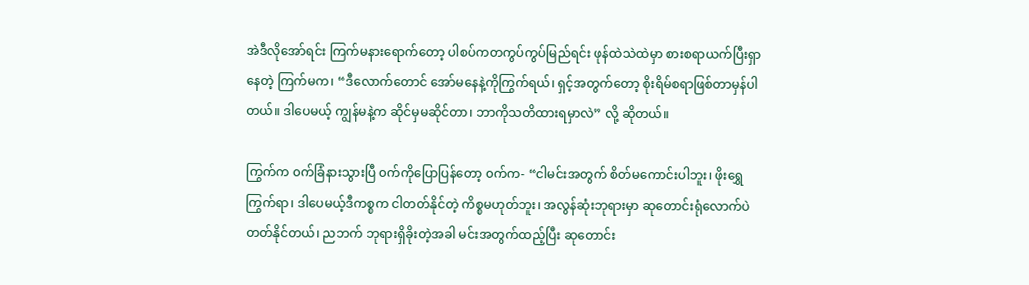အဲဒီလိုအော်ရင်း ကြက်မနားရောက်တော့ ပါစပ်ကတကွပ်ကွပ်မြည်ရင်း ဖုန်ထဲသဲထဲမှာ စားစရာယက်ပြီးရှာနေတဲ့ ကြက်မက၊ “ဒီလောက်တောင် အော်မနေနဲ့ကိုကြွက်ရယ်၊ ရှင့်အတွက်တော့ စိုးရိမ်စရာဖြစ်တာမှန်ပါတယ်။ ဒါပေမယ့် ကျွန်မနဲ့က ဆိုင်မှမဆိုင်တာ၊ ဘာကိုသတိထားရမှာလဲ” လို့ ဆိုတယ်။

ကြွက်က ၀က်ခြံနားသွားပြီ ၀က်ကိုပြောပြန်တော့ ၀က်က- “ငါမင်းအတွက် စိတ်မကောင်းပါဘူး၊ ဖိုးရွှေကြွက်ရာ၊ ဒါပေမယ့်ဒီကစ္စက ငါတတ်နိုင်တဲ့ ကိစ္စမဟုတ်ဘူး၊ အလွန်ဆုံးဘုရားမှာ ဆုတောင်းရုံလောက်ပဲတတ်နိုင်တယ်၊ ညဘက် ဘုရားရှိခိုးတဲ့အခါ မင်းအတွက်ထည့်ပြီး ဆုတောင်း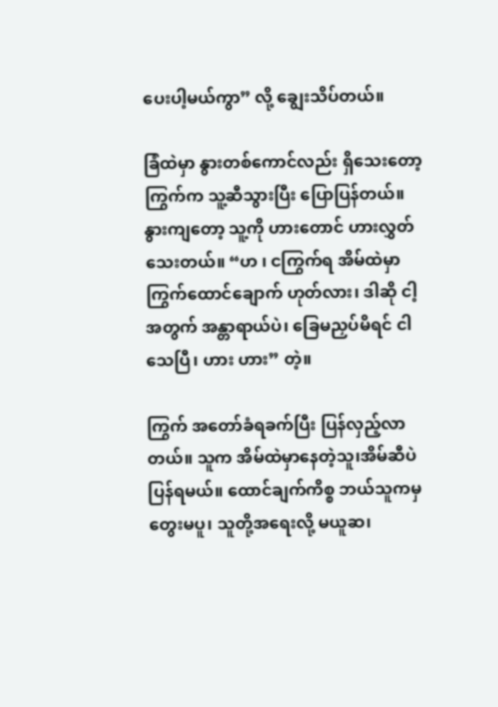ပေးပါ့မယ်ကွာ” လို့ ချွေးသိပ်တယ်။

ခြံထဲမှာ နွားတစ်ကောင်လည်း ရှိသေးတော့ ကြွက်က သူ့ဆီသွားပြီး ပြောပြန်တယ်။ နွားကျတော့ သူ့ကို ဟားတောင် ဟားလွှတ်သေးတယ်။ “ဟ ၊ ငကြွက်ရ အိမ်ထဲမှာ ကြွက်ထောင်ချောက် ဟုတ်လား၊ ဒါဆို ငါ့အတွက် အန္တာရာယ်ပဲ၊ ခြေမညှပ်မိရင် ငါသေပြီ၊ ဟား ဟား” တဲ့။

ကြွက် အတော်ခံရခက်ပြီး ပြန်လှည့်လာတယ်။ သူက အိမ်ထဲမှာနေတဲ့သူ၊အိမ်ဆီပဲ ပြန်ရမယ်။ ထောင်ချက်ကိစ္စ ဘယ်သူကမှ တွေးမပူ၊ သူတို့အရေးလို့ မယူဆ၊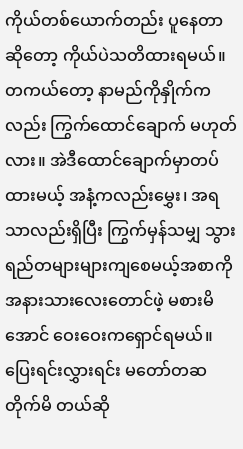ကိုယ်တစ်ယောက်တည်း ပူနေတာ ဆိုတော့ ကိုယ်ပဲသတိထားရမယ်။ တကယ်တော့ နာမည်ကိုနှိုက်ကလည်း ကြွက်ထောင်ချောက် မဟုတ်လား။ အဲဒီထောင်ချောက်မှာတပ်ထားမယ့် အနံ့ကလည်းမွှေး၊ အရသာလည်းရှိပြီး ကြွက်မှန်သမျှ သွားရည်တများများကျစေမယ့်အစာကို အနားသားလေးတောင်ဖဲ့ မစားမိအောင် ဝေးဝေးကရှောင်ရမယ်။ ပြေးရင်းလွှားရင်း မတော်တဆတိုက်မိ တယ်ဆို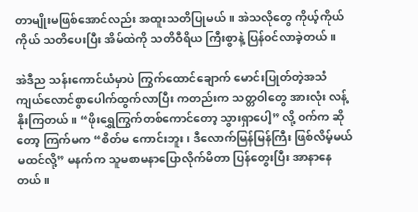တာမျိုးမဖြစ်အောင်လည်း အထူးသတိပြုမယ်။ အဲသလိုတွေ ကိုယ့်ကိုယ်ကိုယ် သတိပေးပြီး အိမ်ထဲကို သတိဝီရိယ ကြီးစွာနဲ့ ပြန်၀င်လာခဲ့တယ်။

အဲဒီည သန်းကောင်ယံမှာပဲ ကြွက်ထောင်ချောက် မောင်းပြုတ်တဲ့အသံ ကျယ်လောင်စွာပေါက်ထွက်လာပြီး ကတည်းက သတ္တဝါတွေ အားလုံး လန့်နိုးကြတယ်။ “ဖိုးရွှေကြွက်တစ်ကောင်တော့ သွားရှာပေါ့” လို့ ၀က်က ဆိုတော့ ကြက်မက “စိတ်မ ကောင်းဘူး၊ ဒီလောက်မြန်မြန်ကြီး ဖြစ်လိမ့်မယ် မထင်လို့” မနက်က သူမစာမနာပြောလိုက်မိတာ ပြန်တွေးပြီး အာနာနေတယ်။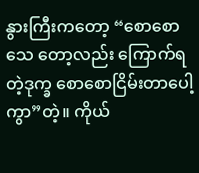နွားကြီးကတော့ “စောစောသေ တော့လည်း ကြောက်ရတဲ့ဒုက္ခ စောစောငြိမ်းတာပေါ့ကွာ”တဲ့။ ကိုယ်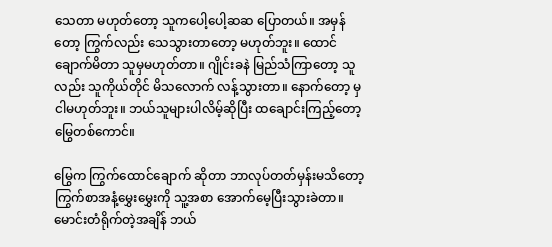သေတာ မဟုတ်တော့ သူကပေါ့ပေါ့ဆဆ ပြောတယ်။ အမှန်တော့ ကြွက်လည်း သေသွားတာတော့ မဟုတ်ဘူး။ ထောင်ချောက်မိတာ သူမှမဟုတ်တာ။ ဂျိုင်းခနဲ မြည်သံကြာတော့ သူလည်း သူကိုယ်တိုင် မိသလောက် လန့်သွားတာ။ နောက်တော့ မှ ငါမဟုတ်ဘူး။ ဘယ်သူများပါလိမ့်ဆိုပြီး ထချောင်းကြည့်တော့ မြွေတစ်ကောင်။

မြွေက ကြွက်ထောင်ချောက် ဆိုတာ ဘာလုပ်တတ်မှန်းမသိတော့ ကြွက်စာအနံ့မွှေးမွှေးကို သူ့အစာ အောက်မေ့ပြီးသွားခဲတာ။ မောင်းတံရိုက်တဲ့အချိန် ဘယ်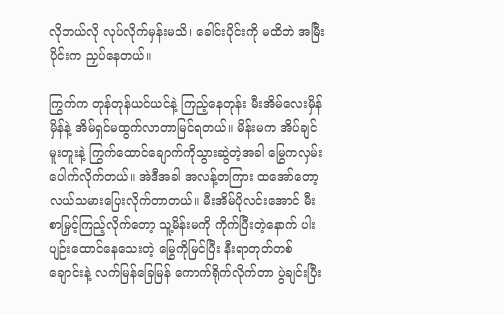လိုဘယ်လို လုပ်လိုက်မှန်းမသိ၊ ခေါင်းပိုင်းကို မထိဘဲ အမြီးပိုင်းက ညှပ်နေတယ်။

ကြွက်က တုန်တုန်ယင်ယင်နဲ့ ကြည့်နေတုန်း မီးအိမ်လေးမှိန်မှိန်နဲ့ အိမ်ရှင်မထွက်လာတာမြင်ရတယ်။ မိန်းမက အိပ်ချင်မူးတူးနဲ့ ကြွက်ထောင်ချောက်ကိုသွားဆွဲတဲ့အခါ မြွေကလှမ်းပေါက်လိုက်တယ်။ အဲဒီအခါ အလန့်တကြား ထအော်တော့ လယ်သမားပြေးလိုက်တာတယ်။ မီးအိမ်ပိုလင်းအောင် မီးစာမြှင့်ကြည့်လိုက်တော့ သူ့မိန်းမကို ကိုက်ပြီးတဲ့နောက် ပါးပျဉ်းထောင်နေသေးတဲ့ မြွေကိုမြင်ပြီး နီးရာတုတ်တစ်ချောင်းနဲ့ လက်မြန်ခြေမြန် ကောက်ရိုက်လိုက်တာ ပွဲချင်းပြီး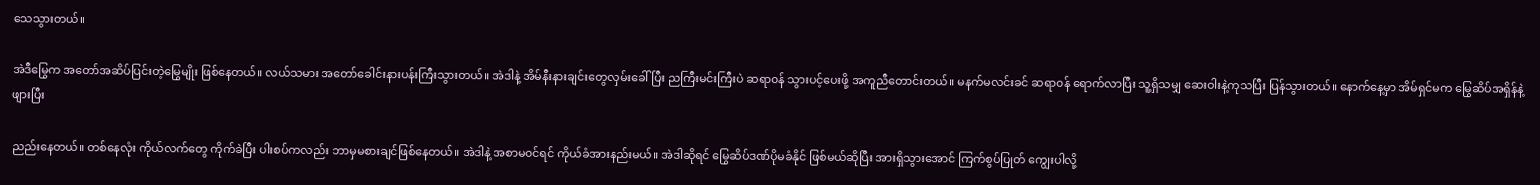သေသွားတယ်။

အဲဒီမြွေက အတော်အဆိပ်ပြင်းတဲ့မြွေမျိုး ဖြစ်နေတယ်။ လယ်သမား အတော်ခေါင်းနားပန်းကြီးသွားတယ်။ အဲဒါနဲ့ အိမ်နီးနားချင်းတွေလှမ်းခေါ်ပြီး ညကြီးမင်းကြီးပဲ ဆရာ၀န် သွားပင့်ပေးဖို့ အကူညီတောင်းတယ်။ မနက်မလင်းခင် ဆရာ၀န် ရောက်လာပြီး သူ့ရှိသမျှ ဆေးဝါးနဲ့ကုသပြီး ပြန်သွားတယ်။ နောက်နေ့မှာ အိမ်ရှင်မက မြွေဆိပ်အရှိန်နဲ့ ဖျားပြီး

ညည်းနေတယ်။ တစ်နေလုံး ကိုယ်လက်တွေ ကိုက်ခဲပြီး ပါးစပ်ကလည်း ဘာမှမစားချင်ဖြစ်နေတယ်။ အဲဒါနဲ့ အစာမ၀င်ရင် ကိုယ်ခံအားနည်းမယ်။ အဲဒါဆိုရင် မြွေဆိပ်ဒဏ်ပိုမခံနိုင် ဖြစ်မယ်ဆိုပြီး အားရှိသွားအောင် ကြက်စွပ်ပြုတ် ကျွေးပါလို့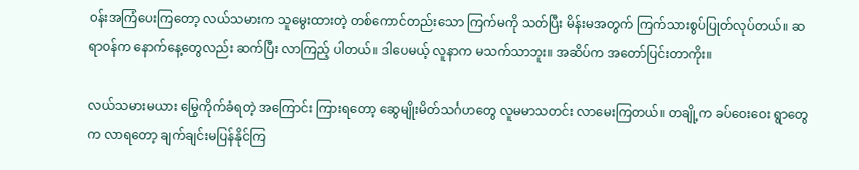၀န်းအကြံပေးကြတော့ လယ်သမားက သူမွေးထားတဲ့ တစ်ကောင်တည်းသော ကြက်မကို သတ်ပြီး မိန်းမအတွက် ကြက်သားစွပ်ပြုတ်လုပ်တယ်။ ဆရာ၀န်က နောက်နေ့တွေလည်း ဆက်ပြီး လာကြည့် ပါတယ်။ ဒါပေမယ့် လူနာက မသက်သာဘူး။ အဆိပ်က အတော်ပြင်းတာကိုး။

လယ်သမားမယား မြွေကိုက်ခံရတဲ့ အကြောင်း ကြားရတော့ ဆွေမျိုးမိတ်သင်္ဂဟတွေ လူမမာသတင်း လာမေးကြတယ်။ တချို့က ခပ်ဝေးဝေး ရွာတွေက လာရတော့ ချက်ချင်းမပြန်နိုင်ကြ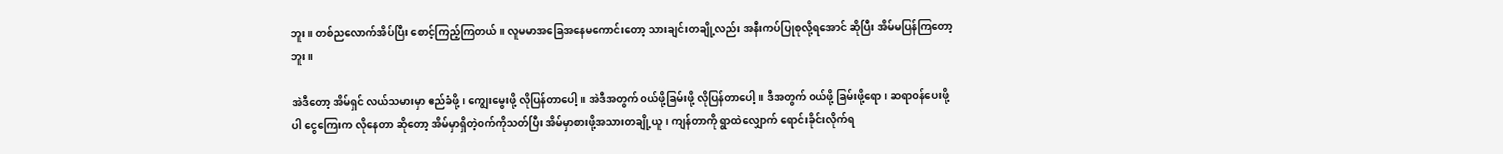ဘူး။ တစ်ညလောက်အိပ်ပြီး စောင့်ကြည့်ကြတယ်။ လူမမာအခြေအနေမကောင်းတော့ သားချင်းတချို့လည်း အနီးကပ်ပြုစုလို့ရအောင် ဆိုပြီး အိမ်မပြန်ကြတော့ဘူး။

အဲဒီတော့ အိမ်ရှင် လယ်သမားမှာ ဧည်ခံဖို့၊ ကျွေးမွေးဖို့ လိုပြန်တာပေါ့။ အဲဒီအတွက် ၀ယ်ဖို့ခြမ်းဖို့ လိုပြန်တာပေါ့။ ဒီအတွက် ၀ယ်ဖို့ ခြမ်းဖို့ရော၊ ဆရာ၀န်ပေးဖို့ပါ ငွေကြေးက လိုနေတာ ဆိုတော့ အိမ်မှာရှိတဲ့၀က်ကိုသတ်ပြီး အိမ်မှာစားဖို့အသားတချို့ယူ၊ ကျန်တာကို ရွာထဲလျှောက် ရောင်းခိုင်းလိုက်ရ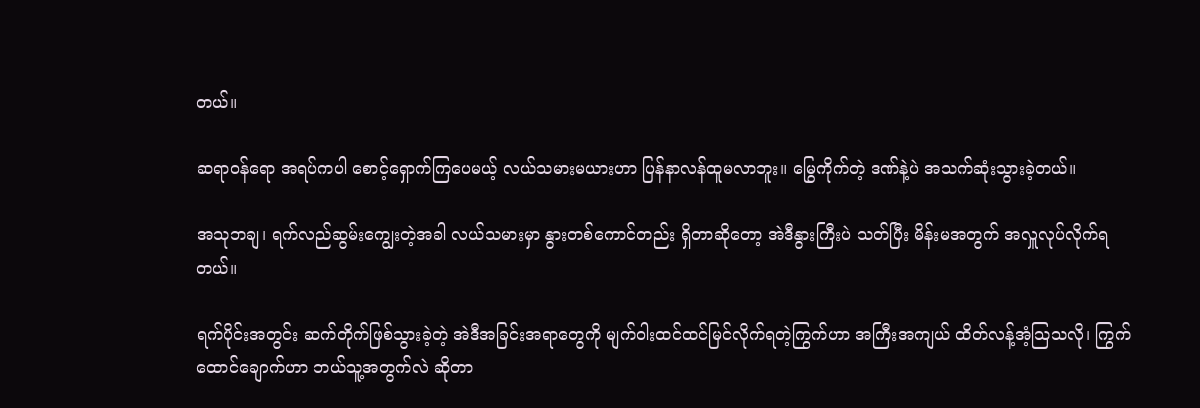တယ်။

ဆရာ၀န်ရော အရပ်ကပါ စောင့်ရှောက်ကြပေမယ့် လယ်သမားမယားဟာ ပြန်နာလန်ထူမလာဘူး။ မြွေကိုက်တဲ့ ဒဏ်နဲ့ပဲ အသက်ဆုံးသွားခဲ့တယ်။

အသုဘချ၊ ရက်လည်ဆွမ်းကျွေးတဲ့အခါ လယ်သမားမှာ နွားတစ်ကောင်တည်း ရှိတာဆိုတော့ အဲဒီနွားကြီးပဲ သတ်ပြီး မိန်းမအတွက် အလှူလုပ်လိုက်ရတယ်။

ရက်ပိုင်းအတွင်း ဆက်တိုက်ဖြစ်သွားခဲ့တဲ့ အဲဒီအခြင်းအရာတွေကို မျက်ဝါးထင်ထင်မြင်လိုက်ရတဲ့ကြွက်ဟာ အကြီးအကျယ် ထိတ်လန့်အံ့သြသလို၊ ကြွက်ထောင်ချောက်ဟာ ဘယ်သူ့အတွက်လဲ ဆိုတာ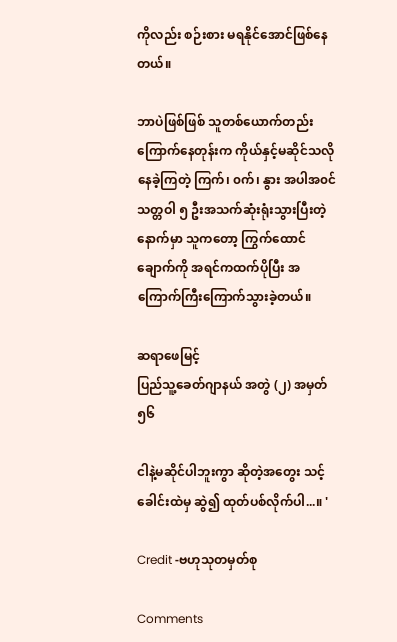ကိုလည်း စဉ်းစား မရနိုင်အောင်ဖြစ်နေတယ်။

ဘာပဲဖြစ်ဖြစ် သူတစ်ယောက်တည်းကြောက်နေတုန်းက ကိုယ်နှင့်မဆိုင်သလိုနေခဲ့ကြတဲ့ ကြက်၊ ၀က်၊ နွား အပါအ၀င် သတ္တဝါ ၅ ဦးအသက်ဆုံးရုံးသွားပြီးတဲ့နောက်မှာ သူကတော့ ကြွက်ထောင်ချောက်ကို အရင်ကထက်ပိုပြီး အကြောက်ကြီးကြောက်သွားခဲ့တယ်။

ဆရာဖေမြင့်
ပြည်သူ့ခေတ်ဂျာနယ် အတွဲ (၂) အမှတ် ၅၆

ငါနဲ့မဆိုင်ပါဘူးကွာ ဆိုတဲ့အတွေး သင့်ခေါင်းထဲမှ ဆွဲ၍ ထုတ်ပစ်လိုက်ပါ...။ '

Credit -ဗဟုသုတမှတ်စု

Comments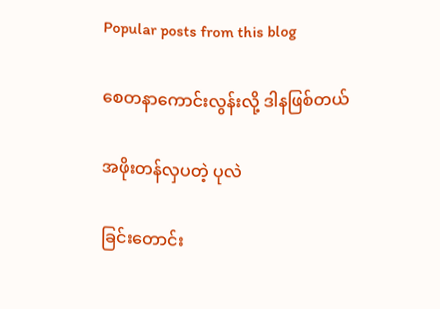Popular posts from this blog

စေတနာကောင်းလွန်းလို့ ဒါနဖြစ်တယ်

အဖိုးတန်လှပတဲ့ ပုလဲ

ခြင်းတောင်း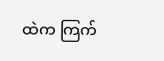ထဲက ကြက်